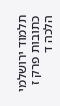תלמוד ירושלמי כתובות פרק ז הלכה ד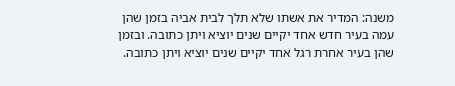משנה: המדיר את אשתו שלא תלך לבית אביה בזמן שהן עמה בעיר חדש אחד יקיים שנים יוציא ויתן כתובה. ובזמן שהן בעיר אחרת רגל אחד יקיים שנים יוציא ויתן כתובה.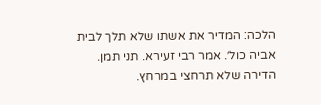הלכה: המדיר את אשתו שלא תלך לבית אביה כול׳. אמר רבי זעירא. תני תמן. הדירה שלא תרחצי במרחץ.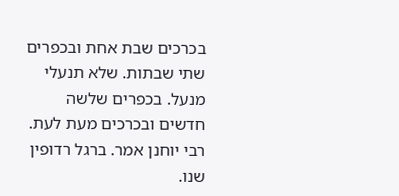בכרכים שבת אחת ובכפרים שתי שבתות. שלא תנעלי מנעל. בכפרים שלשה חדשים ובכרכים מעת לעת. רבי יוחנן אמר. ברגל רדופין שנו.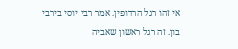אי זהו רגל הרדופין. אמר רבי יוסי בירבי בון. זה רגל ראשון שאביה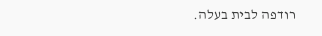רודפה לבית בעלה.